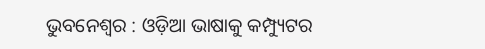ଭୁବନେଶ୍ୱର : ଓଡ଼ିଆ ଭାଷାକୁ କମ୍ପ୍ୟୁଟର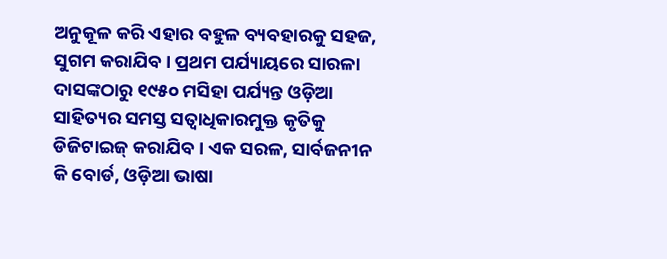ଅନୁକୂଳ କରି ଏହାର ବହୁଳ ବ୍ୟବହାରକୁ ସହଜ, ସୁଗମ କରାଯିବ। ପ୍ରଥମ ପର୍ଯ୍ୟାୟରେ ସାରଳା ଦାସଙ୍କଠାରୁ ୧୯୫୦ ମସିହା ପର୍ଯ୍ୟନ୍ତ ଓଡ଼ିଆ ସାହିତ୍ୟର ସମସ୍ତ ସତ୍ୱାଧିକାରମୁକ୍ତ କୃତିକୁ ଡିଜିଟାଇଜ୍ କରାଯିବ। ଏକ ସରଳ, ସାର୍ବଜନୀନ କି ବୋର୍ଡ, ଓଡ଼ିଆ ଭାଷା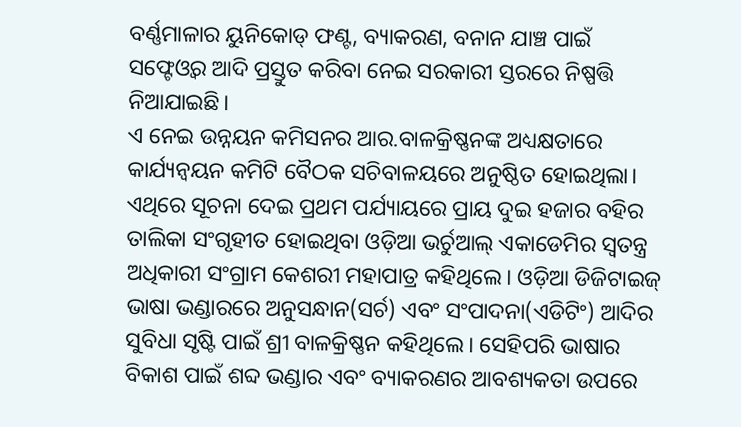ବର୍ଣ୍ଣମାଳାର ୟୁନିକୋଡ୍ ଫଣ୍ଟ, ବ୍ୟାକରଣ, ବନାନ ଯାଞ୍ଚ ପାଇଁ ସଫ୍ଟେଓ୍ଵର ଆଦି ପ୍ରସ୍ତୁତ କରିବା ନେଇ ସରକାରୀ ସ୍ତରରେ ନିଷ୍ପତ୍ତି ନିଆଯାଇଛି।
ଏ ନେଇ ଉନ୍ନୟନ କମିସନର ଆର.ବାଳକ୍ରିଷ୍ଣନଙ୍କ ଅଧ୍ୟକ୍ଷତାରେ କାର୍ଯ୍ୟନ୍ଵୟନ କମିଟି ବୈଠକ ସଚିବାଳୟରେ ଅନୁଷ୍ଠିତ ହୋଇଥିଲା। ଏଥିରେ ସୂଚନା ଦେଇ ପ୍ରଥମ ପର୍ଯ୍ୟାୟରେ ପ୍ରାୟ ଦୁଇ ହଜାର ବହିର ତାଲିକା ସଂଗୃହୀତ ହୋଇଥିବା ଓଡ଼ିଆ ଭର୍ଚୁଆଲ୍ ଏକାଡେମିର ସ୍ୱତନ୍ତ୍ର ଅଧିକାରୀ ସଂଗ୍ରାମ କେଶରୀ ମହାପାତ୍ର କହିଥିଲେ। ଓଡ଼ିଆ ଡିଜିଟାଇଜ୍ ଭାଷା ଭଣ୍ଡାରରେ ଅନୁସନ୍ଧାନ(ସର୍ଚ) ଏବଂ ସଂପାଦନା(ଏଡିଟିଂ) ଆଦିର ସୁବିଧା ସୃଷ୍ଟି ପାଇଁ ଶ୍ରୀ ବାଳକ୍ରିଷ୍ଣନ କହିଥିଲେ। ସେହିପରି ଭାଷାର ବିକାଶ ପାଇଁ ଶବ୍ଦ ଭଣ୍ଡାର ଏବଂ ବ୍ୟାକରଣର ଆବଶ୍ୟକତା ଉପରେ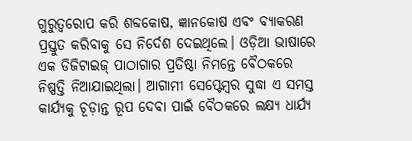ଗୁରୁତ୍ୱରୋପ କରି ଶବ୍ଦକୋଷ, ଜ୍ଞାନକୋଷ ଏବଂ ବ୍ୟାକରଣ ପ୍ରସ୍ତୁତ କରିବାକୁ ସେ ନିର୍ଦେଶ ଦେଇଥିଲେ। ଓଡ଼ିଆ ଭାଷାରେ ଏକ ଡିଜିଟାଇଜ୍ ପାଠାଗାର ପ୍ରତିଷ୍ଠା ନିମନ୍ତେ ବୈଠକରେ ନିଷ୍ପତ୍ତି ନିଆଯାଇଥିଲା। ଆଗାମୀ ସେପ୍ଟେମ୍ବର ସୁଦ୍ଧା ଏ ସମସ୍ତ କାର୍ଯ୍ୟକୁ ଚୂଡ଼ାନ୍ତ ରୂପ ଦେବା ପାଇଁ ବୈଠକରେ ଲକ୍ଷ୍ୟ ଧାର୍ଯ୍ୟ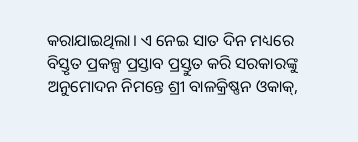କରାଯାଇଥିଲା। ଏ ନେଇ ସାତ ଦିନ ମଧ୍ୟରେ ବିସ୍ତୃତ ପ୍ରକଳ୍ପ ପ୍ରସ୍ତାବ ପ୍ରସ୍ତୁତ କରି ସରକାରଙ୍କୁ ଅନୁମୋଦନ ନିମନ୍ତେ ଶ୍ରୀ ବାଳକ୍ରିଷ୍ଣନ ଓକାକ୍,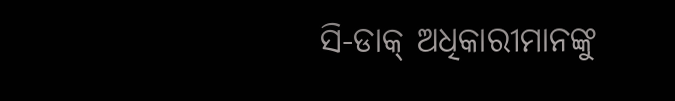ସି-ଡାକ୍ ଅଧିକାରୀମାନଙ୍କୁ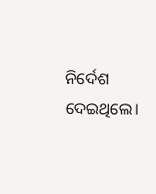ନିର୍ଦେଶ ଦେଇଥିଲେ।